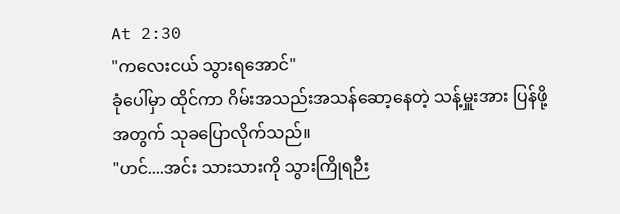At 2:30
"ကလေးငယ် သွားရအောင်"
ခုံပေါ်မှာ ထိုင်ကာ ဂိမ်းအသည်းအသန်ဆော့နေတဲ့ သန့်မှူးအား ပြန်ဖို့အတွက် သုခပြောလိုက်သည်။
"ဟင်....အင်း သားသားကို သွားကြိုရဉီး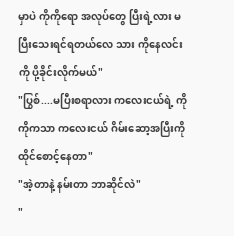မှာပဲ ကိုကိုရော အလုပ်တွေ ပြီးရဲ့လား မပြီးသေးရင်ရတယ်လေ သား ကိုနေလင်းကို ပို့ခိုင်းလိုက်မယ်"
"ပြွစ်....မပြီးစရာလား ကလေးငယ်ရဲ့ ကိုကိုကသာ ကလေးငယ် ဂိမ်းဆော့အပြီးကို ထိုင်စောင့်နေတာ"
"အဲ့တာနဲ့ နမ်းတာ ဘာဆိုင်လဲ"
"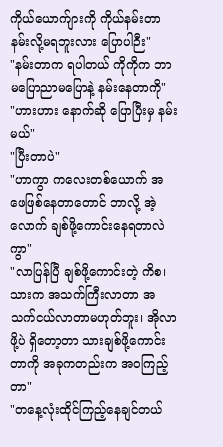ကိုယ်ယောက်ျားကို ကိုယ်နမ်းတာ နမ်းလို့မရဘူးလား ပြောပါဉီး"
"နမ်းတာက ရပါတယ် ကိုကိုက ဘာမပြောညာမပြောနဲ့ နမ်းနေတာကို"
"ဟားဟား နောက်ဆို ပြောပြီးမှ နမ်းမယ်"
"ပြီးတာပဲ"
"ဟာကွာ ကလေးတစ်ယောက် အဖေဖြစ်နေတာတောင် ဘာလို့ အဲ့လောက် ချစ်ဖို့ကောင်းနေရတာလဲကွာ"
"လာပြန်ပြီ ချစ်ဖို့ကောင်းတဲ့ ကိစ၊ သားက အသက်ကြီးလာတာ အသက်ငယ်လာတာမဟုတ်ဘူး၊ အိုလာဖို့ပဲ ရှိတော့တာ သားချစ်ဖို့ကောင်းတာကို အခုကတည်းက အဝကြည့်တာ"
"တနေ့လုံးထိုင်ကြည့်နေချင်တယ်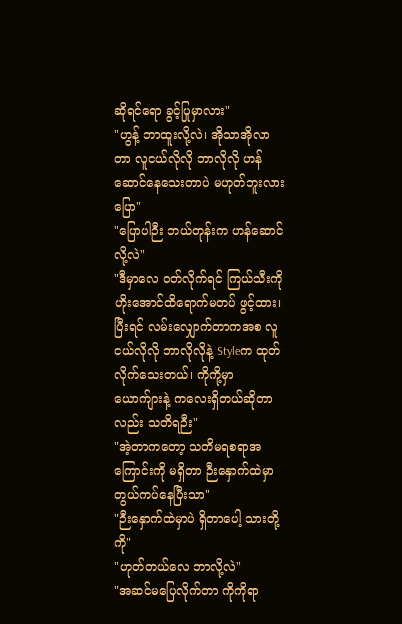ဆိုရင်ရော ခွင့်ပြုမှာလား"
"ဟွန့် ဘာထူးလို့လဲ၊ အိုသာအိုလာတာ လူငယ်လိုလို ဘာလိုလို ဟန်ဆောင်နေသေးတာပဲ မဟုတ်ဘူးလား ပြော"
"ပြောပါဉီး ဘယ်တုန်းက ဟန်ဆောင်လို့လဲ"
"ဒီမှာလေ ဝတ်လိုက်ရင် ကြယ်သီးကို ဟိုးအောင်ထိရောက်မတပ် ဖွင့်ထား၊ ပြီးရင် လမ်းလျှောက်တာကအစ လူငယ်လိုလို ဘာလိုလိုနဲ့ Styleက ထုတ်လိုက်သေးတယ်၊ ကိုကို့မှာ ယောက်ျားနဲ့ ကလေးရှိတယ်ဆိုတာလည်း သတိရဉီး"
"အဲ့တာကတော့ သတိမရစရာအကြောင်းကို မရှိတာ ဉီးနှောက်ထဲမှာ တွယ်ကပ်နေပြီးသာ"
"ဉီးနှောက်ထဲမှာပဲ ရှိတာပေါ့ သားတို့ကို"
"ဟုတ်တယ်လေ ဘာလို့လဲ"
"အဆင်မပြေလိုက်တာ ကိုကိုရာ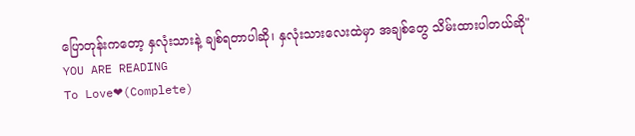ပြောတုန်းကတော့ နှလုံးသားနဲ့ ချစ်ရတာပါဆို၊ နှလုံးသားလေးထဲမှာ အချစ်တွေ သိမ်းထားပါတယ်ဆို"
YOU ARE READING
To Love❤(Complete)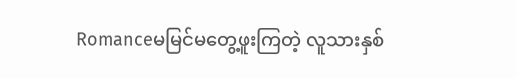Romanceမမြင်မတွေ့ဖူးကြတဲ့ လူသားနှစ်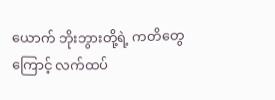ယောက် ဘိုးဘွားတို့ရဲ့ ကတိတွေကြောင့် လက်ထပ်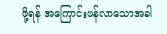ဖို့ရန် အကြောင်းဖန်လာသောအခါ